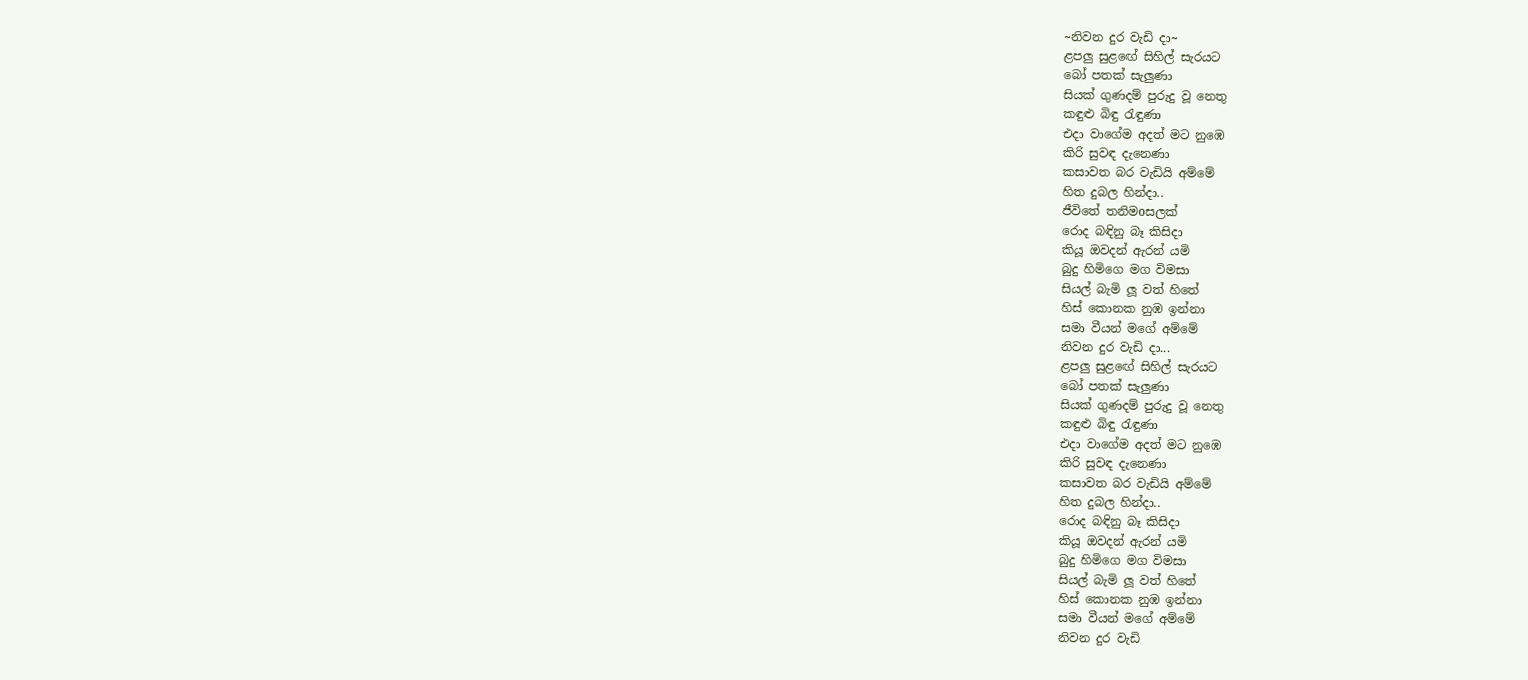~නිවන දුර වැඩි දා~
ළපලු සුළඟේ සිහිල් සැරයට
බෝ පතක් සැලුණා
සියක් ගුණදම් පුරුදු වූ නෙතු
කඳුළු බිඳු රැඳුණා
එදා වාගේම අදත් මට නුඹෙ
කිරි සුවඳ දැනෙණා
කසාවත බර වැඩියි අම්මේ
හිත දුබල හින්දා..
ජීවිතේ තනිමoසලක්
රොද බඳිනු බෑ කිසිදා
කියූ ඔවදන් ඇරන් යමි
බුදු හිමිගෙ මග විමසා
සියල් බැමි ලූ වත් හිතේ
හිස් කොනක නුඹ ඉන්නා
සමා වීයන් මගේ අම්මේ
නිවන දුර වැඩි දා...
ළපලු සුළඟේ සිහිල් සැරයට
බෝ පතක් සැලුණා
සියක් ගුණදම් පුරුදු වූ නෙතු
කඳුළු බිඳු රැඳුණා
එදා වාගේම අදත් මට නුඹෙ
කිරි සුවඳ දැනෙණා
කසාවත බර වැඩියි අම්මේ
හිත දුබල හින්දා..
රොද බඳිනු බෑ කිසිදා
කියූ ඔවදන් ඇරන් යමි
බුදු හිමිගෙ මග විමසා
සියල් බැමි ලූ වත් හිතේ
හිස් කොනක නුඹ ඉන්නා
සමා වීයන් මගේ අම්මේ
නිවන දුර වැඩි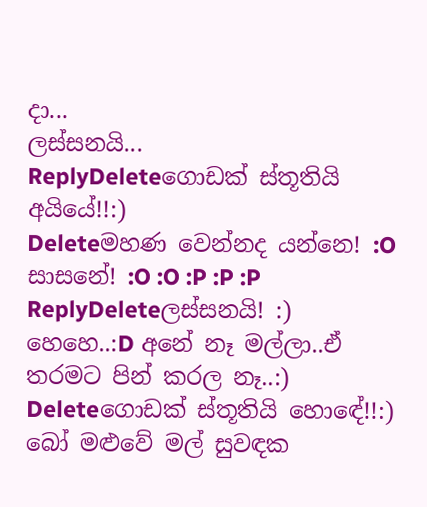දා...
ලස්සනයි...
ReplyDeleteගොඩක් ස්තූතියි අයියේ!!:)
Deleteමහණ වෙන්නද යන්නෙ! :O සාසනේ! :O :O :P :P :P
ReplyDeleteලස්සනයි! :)
හෙහෙ..:D අනේ නෑ මල්ලා..ඒ තරමට පින් කරල නෑ..:)
Deleteගොඩක් ස්තූතියි හොඳේ!!:)
බෝ මළුවේ මල් සුවඳක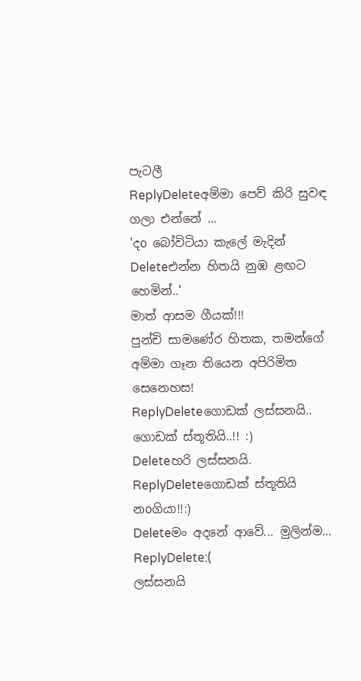පැටලී
ReplyDeleteඅම්මා පෙව් කිරි සුවඳ ගලා එන්නේ ...
'දo බෝවිටියා කැලේ මැදින්
Deleteඑන්න හිතයි නුඹ ළඟට හෙමින්..'
මාත් ආසම ගීයක්!!!
පුන්චි සාමණේර හිතක, තමන්ගේ අම්මා ගෑන තියෙන අපිරිමිත සෙනෙහස!
ReplyDeleteගොඩක් ලස්සනයි..
ගොඩක් ස්තූතියි..!! :)
Deleteහරි ලස්සනයි.
ReplyDeleteගොඩක් ස්තූතියි නoගියා!!:)
Deleteමං අදනේ ආවේ... මුලින්ම...
ReplyDelete:(
ලස්සනයි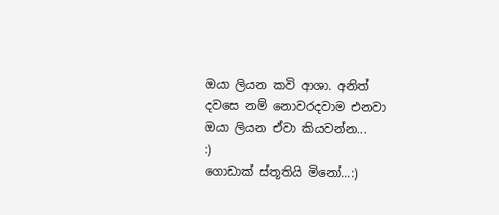ඔයා ලියන කවි ආශා. අනිත් දවසෙ නම් නොවරදවාම එනවා ඔයා ලියන ඒවා කියවන්න...
:)
ගොඩාක් ස්තූතියි මිනෝ...:)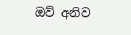ඔව් අනිව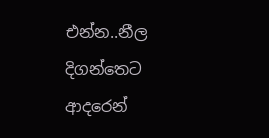එන්න..නීල දිගන්තෙට ආදරෙන්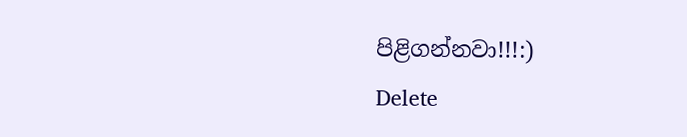පිළිගන්නවා!!!:)
Delete